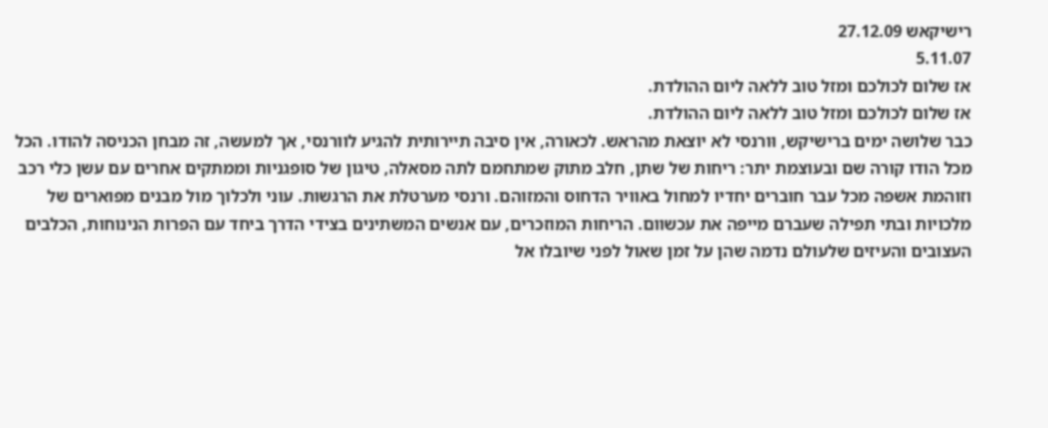רישיקאש 27.12.09
5.11.07
אז שלום לכולכם ומזל טוב ללאה ליום ההולדת.
אז שלום לכולכם ומזל טוב ללאה ליום ההולדת.
כבר שלושה ימים ברישיקש, וּורנסי לא יוצאת מהראש. לכאורה, אין סיבה תיירותית להגיע לוורנסי, אך למעשה, זה מבחן הכניסה להודו. הכל מכל הודו קורה שם ובעוצמת יתר: ריחות של שתן, חלב מתוק שמתחמם לתה מסאלה, טיגון של סופגניות וממתקים אחרים עם עשן כלי רכב וזוהמת אשפה מכל עבר חוברים יחדיו למחול באוויר הדחוס והמזוהם. ורנסי מערטלת את הרגשות. עוני ולכלוך מול מבנים מפוארים של מלכויות ובתי תפילה שעברם מייפה את עכשוום. הריחות המוזכרים, עם אנשים המשתינים בצידי הדרך ביחד עם הפרות הנינוחות, הכלבים העצובים והעיזים שלעולם נדמה שהן על זמן שאול לפני שיובלו אל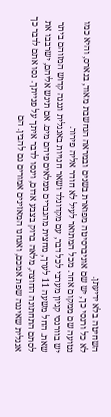השחיטה בלא ידיעתן.
לא כל ורנסי כך, יש שם אוניברסיטה מפוארת בשנים ובמראה הנחשבת מאוד, בנארס, והיא כמו נטועה שם ממקום אחר. מכל המתואר לעיל לא חודר אליה פירור.
יש בוורנסי קניון מערבי לכל דבר, עם מקדונלד ושאר חנויות באנגלית וגנגה קדוש המזוהם ביתר שאת. החל משעה 11 לערך, מחצית מהגברים ממלאים פיהם מים. אם תיגש אליהם, ישרבבו את לסתם התחתונה החוצה, מלאה ברוק בצבע אדום, וינסו לדבר איתך על פנייתך. נסו אתם לדבר כך אנגלית שאיננה שפת אמכם, ואנחנו המאזינים אמורים גם להבין. הם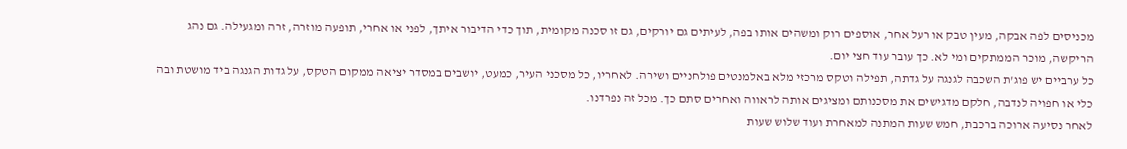מכניסים לפה אבקה, מעין טבק או רעל אחר, אוספים רוק ומשהים אותו בפה, לעיתים גם יורקים, גם זו סכנה מקומית, תוך כדי הדיבור איתך, לפני או אחרי, תופעה מוזרה, זרה ומגעילה. גם נהג הריקשה, מוכר הממתקים ומי לא. כך עובר עוד חצי יום.
כל ערביים יש פוג'ת השכבה לגנגה על גדתה, תפילה וטקס מרכזי מלא באלמנטים פולחניים ושירה. לאחריו, כל מסכני העיר, כמעט, יושבים במסדר יציאה ממקום הטקס, על גדות הגנגה ביד מושטת ובה כלי או חפויה לנדבה, חלקם מדגישים את מסכנותם ומציגים אותה לראווה ואחרים סתם כך. מכל זה נפרדנו.
לאחר נסיעה ארוכה ברכבת, חמש שעות המתנה למאחרת ועוד שלוש שעות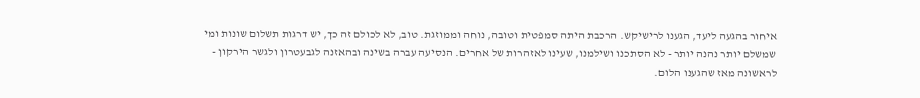איחור בהגעה ליעד, הגענו לרישיקש. הרכבת היתה סמפטית וטובה, נוחה וממוזגת. טוב, לא לכולם זה כך, יש דרגות תשלום שונות ומי שמשלם יותר נהנה יותר - לא הסתכנו ושילמנו, שעינו לאזהרות של אחרים. הנסיעה עברה בשינה ובהאזנה לגבעטרון ולגשר הירקון - לראשונה מאז שהגענו הלום.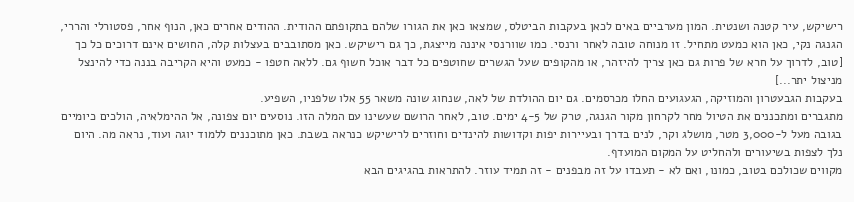רישיקש, עיר קטנה ושנטית. המון מערביים באים לכאן בעקבות הביטלס, שמצאו כאן את הגורו שלהם בתקופתם ההודית. ההודים אחרים כאן, הנוף אחר, פסטורלי והררי, הגנגה נקי, כאן הוא כמעט מתחיל. זו מנוחה טובה לאחר ורנסי. כמו שוורנסי איננה מייצגת, כך גם רישיקש. כאן מסתובבים בעצלות קלה, החושים אינם דרוכים כל כך [טוב, לדרוך על חרא של פרות גם כאן צריך להיזהר, או מהקופים שעל הגשרים שחוטפים כל דבר אוכל חשוף גם. ללאה חטפו - כמעט והיא הקריבה בננה כדי להינצל מניצול יתר...]
בעקבות הגבעטרון והמוזיקה, הגעגועים החלו מכרסמים. גם יום ההולדת של לאה, שנחוג שונה משאר 55 אלו שלפניו, השפיע.
מתגברים ומתכננים את הטיול מחר לקרחון מקור הגנגה, טרק של 4-5 ימים. טוב, לאחר הרושם שעשינו עם המלה הזו. נוסעים יום צפונה, אל ההימלאיה, הולכים כיומיים בגובה מעל ל-3,000 מטר, מושלג וקר, לנים בדרך ובעיירות יפות וקדושות להינדים וחוזרים לרישיקש כנראה בשבת. כאן מתוכננים ללמוד יוגה ועוד, נראה מה. היום נלך לצפות בשיעורים ולהחליט על המקום המועדף.
מקווים שכולכם בטוב, כמונו, ואם לא - תעבדו על זה מבפנים - זה תמיד עוזר. להתראות בהגיגים הבא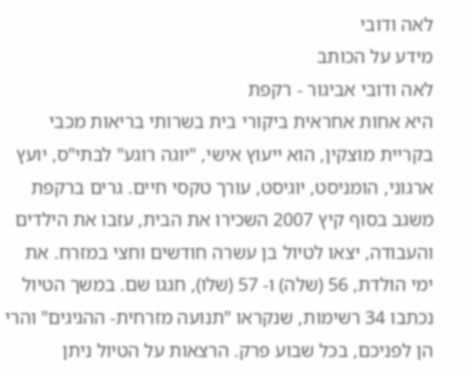לאה ודובי
מידע על הכותב
לאה ודובי אביגור - רקפת
היא אחות אחראית ביקורי בית בשרותי בריאות מכבי בקריית מוצקין, הוא ייעוץ אישי, "יוגה רוגע" לבתי"ס, יועץ ארגוני, הומניסט, יוגיסט, עורך טקסי חיים. גרים ברקפת משגב בסוף קיץ 2007 השכירו את הבית, עזבו את הילדים והעבודה, יצאו לטיול בן עשרה חודשים וחצי במזרח. את ימי הולדת, 56 (שלה) ו- 57 (שלו), חגגו שם. במשך הטיול נכתבו 34 רשימות, שנקראו "תנועה מזרחית- ההגיגים" והרי הן לפניכם, בכל שבוע פרק. הרצאות על הטיול ניתן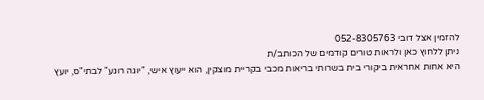להזמין אצל דובי 052-8305763
ניתן ללחוץ כאן ולראות טורים קודמים של הכותב/ת
היא אחות אחראית ביקורי בית בשרותי בריאות מכבי בקריית מוצקין, הוא ייעוץ אישי, "יוגה רוגע" לבתי"ס, יועץ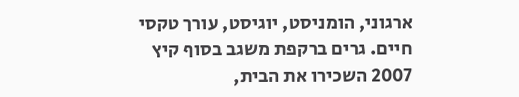ארגוני, הומניסט, יוגיסט, עורך טקסי חיים. גרים ברקפת משגב בסוף קיץ 2007 השכירו את הבית,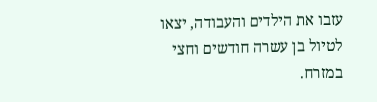עזבו את הילדים והעבודה, יצאו לטיול בן עשרה חודשים וחצי במזרח.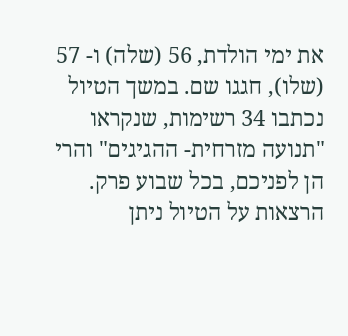את ימי הולדת, 56 (שלה) ו- 57 (שלו), חגגו שם. במשך הטיול נכתבו 34 רשימות, שנקראו "תנועה מזרחית- ההגיגים" והרי הן לפניכם, בכל שבוע פרק. הרצאות על הטיול ניתן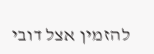להזמין אצל דובי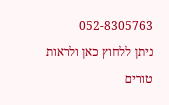052-8305763
ניתן ללחוץ כאן ולראות טורים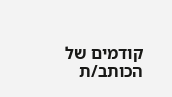קודמים של הכותב/ת